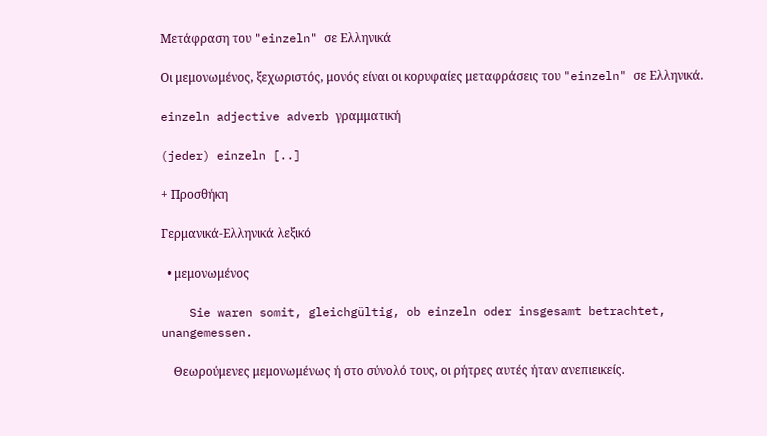Μετάφραση του "einzeln" σε Ελληνικά

Οι μεμονωμένος, ξεχωριστός, μονός είναι οι κορυφαίες μεταφράσεις του "einzeln" σε Ελληνικά.

einzeln adjective adverb γραμματική

(jeder) einzeln [..]

+ Προσθήκη

Γερμανικά-Ελληνικά λεξικό

  • μεμονωμένος

    Sie waren somit, gleichgültig, ob einzeln oder insgesamt betrachtet, unangemessen.

    Θεωρούμενες μεμονωμένως ή στο σύνολό τους, οι ρήτρες αυτές ήταν ανεπιεικείς.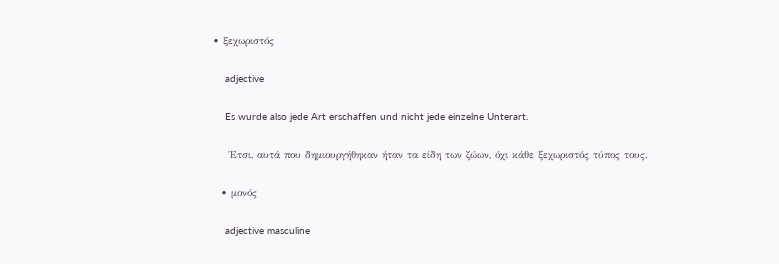• ξεχωριστός

    adjective

    Es wurde also jede Art erschaffen und nicht jede einzelne Unterart.

    Έτσι, αυτά που δημιουργήθηκαν ήταν τα είδη των ζώων, όχι κάθε ξεχωριστός τύπος τους.

  • μονός

    adjective masculine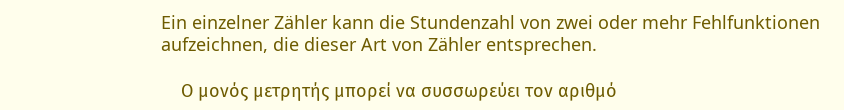Ein einzelner Zähler kann die Stundenzahl von zwei oder mehr Fehlfunktionen aufzeichnen, die dieser Art von Zähler entsprechen.

    Ο μονός μετρητής μπορεί να συσσωρεύει τον αριθμό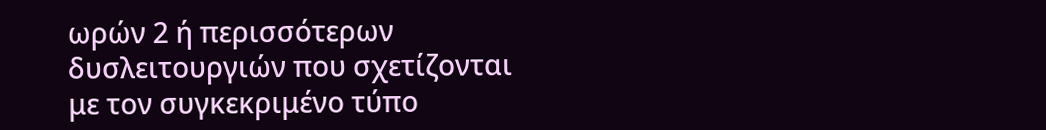ωρών 2 ή περισσότερων δυσλειτουργιών που σχετίζονται με τον συγκεκριμένο τύπο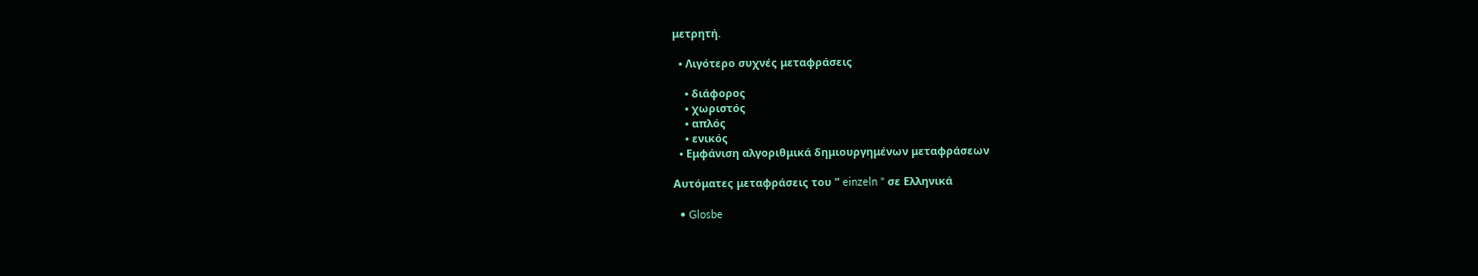μετρητή.

  • Λιγότερο συχνές μεταφράσεις

    • διάφορος
    • χωριστός
    • απλός
    • ενικός
  • Εμφάνιση αλγοριθμικά δημιουργημένων μεταφράσεων

Αυτόματες μεταφράσεις του " einzeln " σε Ελληνικά

  • Glosbe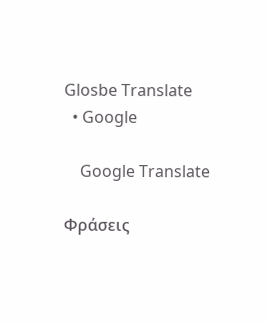Glosbe Translate
  • Google

    Google Translate

Φράσεις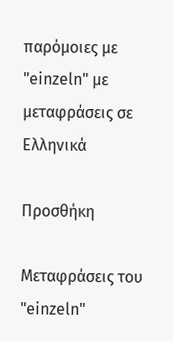παρόμοιες με "einzeln" με μεταφράσεις σε Ελληνικά

Προσθήκη

Μεταφράσεις του "einzeln"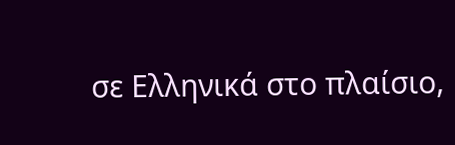σε Ελληνικά στο πλαίσιο,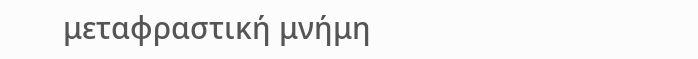μεταφραστική μνήμη